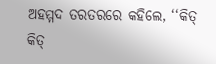ଅହମ୍ମଦ ତରତରରେ କହିଲେ, ‘‘କିତ୍ କିତ୍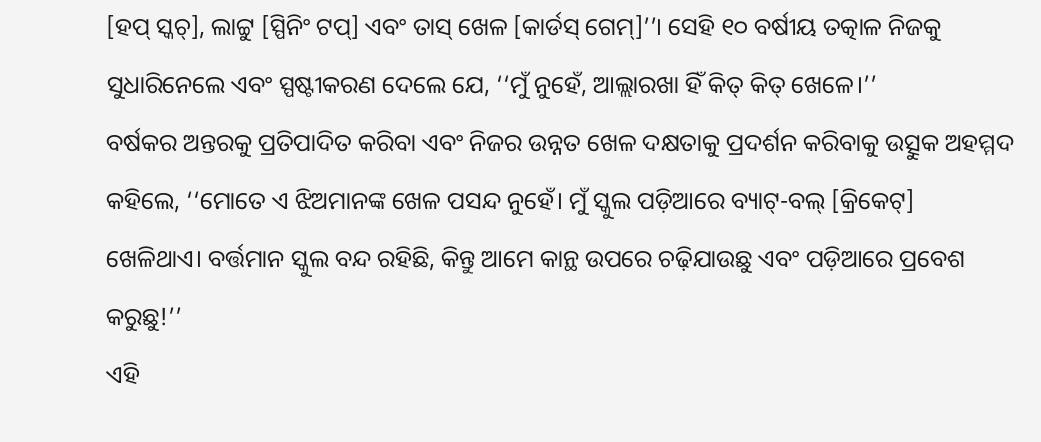[ହପ୍ ସ୍କଚ୍], ଲାଟ୍ଟୁ [ସ୍ପିନିଂ ଟପ୍] ଏବଂ ତାସ୍ ଖେଳ [କାର୍ଡସ୍ ଗେମ୍]’’। ସେହି ୧୦ ବର୍ଷୀୟ ତତ୍କାଳ ନିଜକୁ ସୁଧାରିନେଲେ ଏବଂ ସ୍ପଷ୍ଟୀକରଣ ଦେଲେ ଯେ, ‘‘ମୁଁ ନୁହେଁ, ଆଲ୍ଲାରଖା ହିଁ କିତ୍ କିତ୍ ଖେଳେ।’’
ବର୍ଷକର ଅନ୍ତରକୁ ପ୍ରତିପାଦିତ କରିବା ଏବଂ ନିଜର ଉନ୍ନତ ଖେଳ ଦକ୍ଷତାକୁ ପ୍ରଦର୍ଶନ କରିବାକୁ ଉତ୍ସୁକ ଅହମ୍ମଦ କହିଲେ, ‘‘ମୋତେ ଏ ଝିଅମାନଙ୍କ ଖେଳ ପସନ୍ଦ ନୁହେଁ। ମୁଁ ସ୍କୁଲ ପଡ଼ିଆରେ ବ୍ୟାଟ୍-ବଲ୍ [କ୍ରିକେଟ୍] ଖେଳିଥାଏ। ବର୍ତ୍ତମାନ ସ୍କୁଲ ବନ୍ଦ ରହିଛି, କିନ୍ତୁ ଆମେ କାନ୍ଥ ଉପରେ ଚଢ଼ିଯାଉଛୁ ଏବଂ ପଡ଼ିଆରେ ପ୍ରବେଶ କରୁଛୁ!’’
ଏହି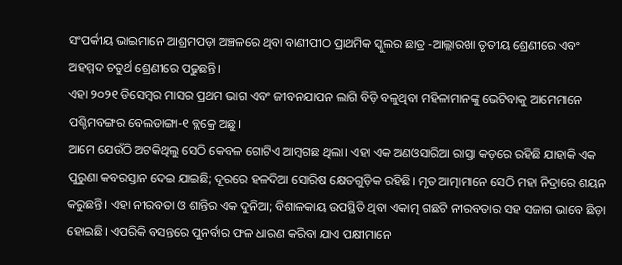ସଂପର୍କୀୟ ଭାଇମାନେ ଆଶ୍ରମପଡ଼ା ଅଞ୍ଚଳରେ ଥିବା ବାଣୀପୀଠ ପ୍ରାଥମିକ ସ୍କୁଲର ଛାତ୍ର -ଆଲ୍ଲାରଖା ତୃତୀୟ ଶ୍ରେଣୀରେ ଏବଂ ଅହମ୍ମଦ ଚତୁର୍ଥ ଶ୍ରେଣୀରେ ପଢୁଛନ୍ତି।
ଏହା ୨୦୨୧ ଡିସେମ୍ବର ମାସର ପ୍ରଥମ ଭାଗ ଏବଂ ଜୀବନଯାପନ ଲାଗି ବିଡ଼ି ବଳୁଥିବା ମହିଳାମାନଙ୍କୁ ଭେଟିବାକୁ ଆମେମାନେ ପଶ୍ଚିମବଙ୍ଗର ବେଲଡାଙ୍ଗା-୧ ବ୍ଲକ୍ରେ ଅଛୁ।
ଆମେ ଯେଉଁଠି ଅଟକିଥିଲୁ ସେଠି କେବଳ ଗୋଟିଏ ଆମ୍ବଗଛ ଥିଲା। ଏହା ଏକ ଅଣଓସାରିଆ ରାସ୍ତା କଡ଼ରେ ରହିଛି ଯାହାକି ଏକ ପୁରୁଣା କବରସ୍ତାନ ଦେଇ ଯାଇଛି; ଦୂରରେ ହଳଦିଆ ସୋରିଷ କ୍ଷେତଗୁଡ଼ିକ ରହିଛି। ମୃତ ଆତ୍ମାମାନେ ସେଠି ମହା ନିଦ୍ରାରେ ଶୟନ କରୁଛନ୍ତି। ଏହା ନୀରବତା ଓ ଶାନ୍ତିର ଏକ ଦୁନିଆ; ବିଶାଳକାୟ ଉପସ୍ଥିତି ଥିବା ଏକାତ୍ମ ଗଛଟି ନୀରବତାର ସହ ସଜାଗ ଭାବେ ଛିଡ଼ା ହୋଇଛି। ଏପରିକି ବସନ୍ତରେ ପୁନର୍ବାର ଫଳ ଧାରଣ କରିବା ଯାଏ ପକ୍ଷୀମାନେ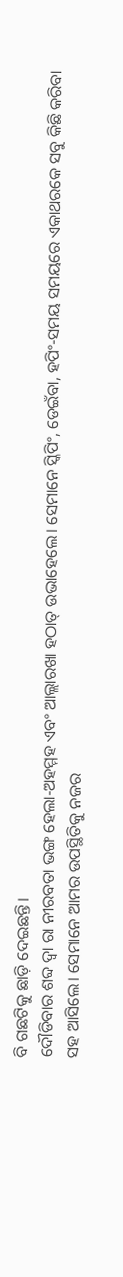ବି ଗଛଟିକୁ ଛାଡ଼ି ଦେଇଛନ୍ତି।
ଦୌଡିବାର ଶବ୍ଦ ଦ୍ୱା ରା ନୀରବତା ଭଙ୍ଗ ହେଲା-ଅହମ୍ମହ ଏବଂ ଆଲ୍ଲାରଖା ହଠାତ୍ ଉଭାହେଲେ। ସେମାନେ ସ୍କିପିଂ, ଡେଇଁବା, ହପିଂ-ସମୟ ସମୟରେ ଏକାଥରକେ ସବୁ କିଛି କରିବା ସହ ଆସିଲେ। ସେମାନେ ଆମର ଉପସ୍ଥିତିକୁ ନଜର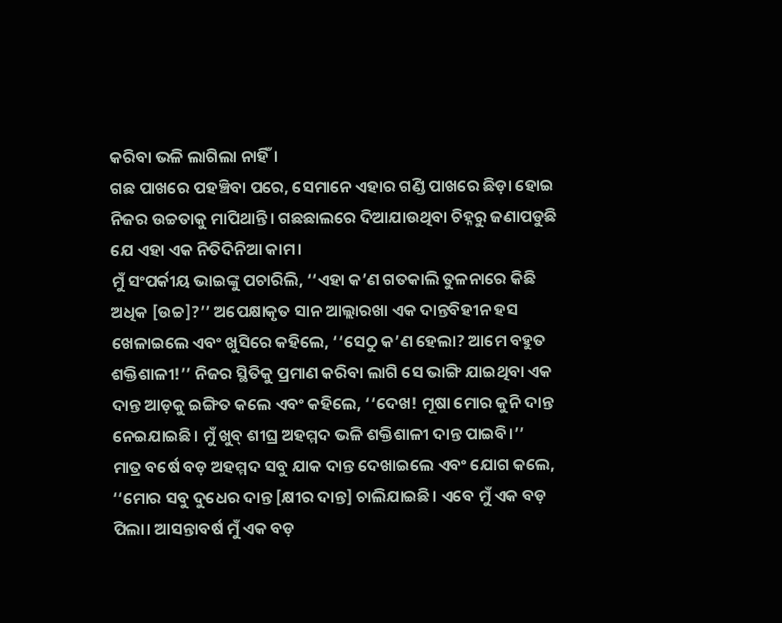କରିବା ଭଳି ଲାଗିଲା ନାହିଁ।
ଗଛ ପାଖରେ ପହଞ୍ଚିବା ପରେ, ସେମାନେ ଏହାର ଗଣ୍ଡି ପାଖରେ ଛିଡ଼ା ହୋଇ ନିଜର ଉଚ୍ଚତାକୁ ମାପିଥାନ୍ତି। ଗଛଛାଲରେ ଦିଆଯାଉଥିବା ଚିହ୍ନରୁ ଜଣାପଡୁଛି ଯେ ଏହା ଏକ ନିତିଦିନିଆ କାମ।
ମୁଁ ସଂପର୍କୀୟ ଭାଇଙ୍କୁ ପଚାରିଲି, ‘‘ଏହା କ’ଣ ଗତକାଲି ତୁଳନାରେ କିଛି ଅଧିକ [ଉଚ୍ଚ]?’’ ଅପେକ୍ଷାକୃତ ସାନ ଆଲ୍ଲାରଖା ଏକ ଦାନ୍ତବିହୀନ ହସ ଖେଳାଇଲେ ଏବଂ ଖୁସିରେ କହିଲେ, ‘‘ସେଠୁ କ’ଣ ହେଲା? ଆମେ ବହୁତ ଶକ୍ତିଶାଳୀ!’’ ନିଜର ସ୍ଥିତିକୁ ପ୍ରମାଣ କରିବା ଲାଗି ସେ ଭାଙ୍ଗି ଯାଇଥିବା ଏକ ଦାନ୍ତ ଆଡ଼କୁ ଇଙ୍ଗିତ କଲେ ଏବଂ କହିଲେ, ‘‘ଦେଖ! ମୂଷା ମୋର କୁନି ଦାନ୍ତ ନେଇଯାଇଛି। ମୁଁ ଖୁବ୍ ଶୀଘ୍ର ଅହମ୍ମଦ ଭଳି ଶକ୍ତିଶାଳୀ ଦାନ୍ତ ପାଇବି।’’
ମାତ୍ର ବର୍ଷେ ବଡ଼ ଅହମ୍ମଦ ସବୁ ଯାକ ଦାନ୍ତ ଦେଖାଇଲେ ଏବଂ ଯୋଗ କଲେ, ‘‘ମୋର ସବୁ ଦୁଧେର ଦାନ୍ତ [କ୍ଷୀର ଦାନ୍ତ] ଚାଲିଯାଇଛି। ଏବେ ମୁଁ ଏକ ବଡ଼ ପିଲା। ଆସନ୍ତାବର୍ଷ ମୁଁ ଏକ ବଡ଼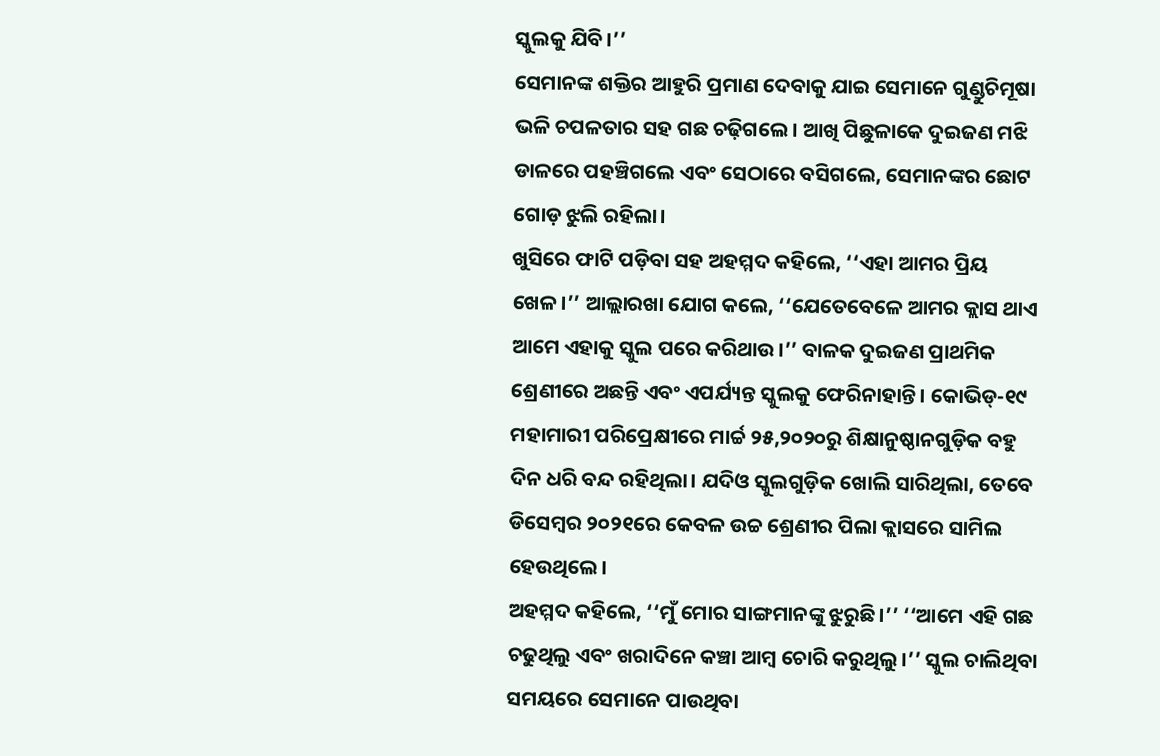ସ୍କୁଲକୁ ଯିବି।’’
ସେମାନଙ୍କ ଶକ୍ତିର ଆହୁରି ପ୍ରମାଣ ଦେବାକୁ ଯାଇ ସେମାନେ ଗୁଣ୍ଡୁଚିମୂଷା ଭଳି ଚପଳତାର ସହ ଗଛ ଚଢ଼ିଗଲେ। ଆଖି ପିଛୁଳାକେ ଦୁଇଜଣ ମଝି ଡାଳରେ ପହଞ୍ଚିଗଲେ ଏବଂ ସେଠାରେ ବସିଗଲେ, ସେମାନଙ୍କର ଛୋଟ ଗୋଡ଼ ଝୁଲି ରହିଲା।
ଖୁସିରେ ଫାଟି ପଡ଼ିବା ସହ ଅହମ୍ମଦ କହିଲେ, ‘‘ଏହା ଆମର ପ୍ରିୟ ଖେଳ।’’ ଆଲ୍ଲାରଖା ଯୋଗ କଲେ, ‘‘ଯେତେବେଳେ ଆମର କ୍ଲାସ ଥାଏ ଆମେ ଏହାକୁ ସ୍କୁଲ ପରେ କରିଥାଉ।’’ ବାଳକ ଦୁଇଜଣ ପ୍ରାଥମିକ ଶ୍ରେଣୀରେ ଅଛନ୍ତି ଏବଂ ଏପର୍ଯ୍ୟନ୍ତ ସ୍କୁଲକୁ ଫେରିନାହାନ୍ତି। କୋଭିଡ୍-୧୯ ମହାମାରୀ ପରିପ୍ରେକ୍ଷୀରେ ମାର୍ଚ୍ଚ ୨୫,୨୦୨୦ରୁ ଶିକ୍ଷାନୁଷ୍ଠାନଗୁଡ଼ିକ ବହୁ ଦିନ ଧରି ବନ୍ଦ ରହିଥିଲା। ଯଦିଓ ସ୍କୁଲଗୁଡ଼ିକ ଖୋଲି ସାରିଥିଲା, ତେବେ ଡିସେମ୍ବର ୨୦୨୧ରେ କେବଳ ଉଚ୍ଚ ଶ୍ରେଣୀର ପିଲା କ୍ଲାସରେ ସାମିଲ ହେଉଥିଲେ।
ଅହମ୍ମଦ କହିଲେ, ‘‘ମୁଁ ମୋର ସାଙ୍ଗମାନଙ୍କୁ ଝୁରୁଛି।’’ ‘‘ଆମେ ଏହି ଗଛ ଚଢୁଥିଲୁ ଏବଂ ଖରାଦିନେ କଞ୍ଚା ଆମ୍ବ ଚୋରି କରୁଥିଲୁ।’’ ସ୍କୁଲ ଚାଲିଥିବା ସମୟରେ ସେମାନେ ପାଉଥିବା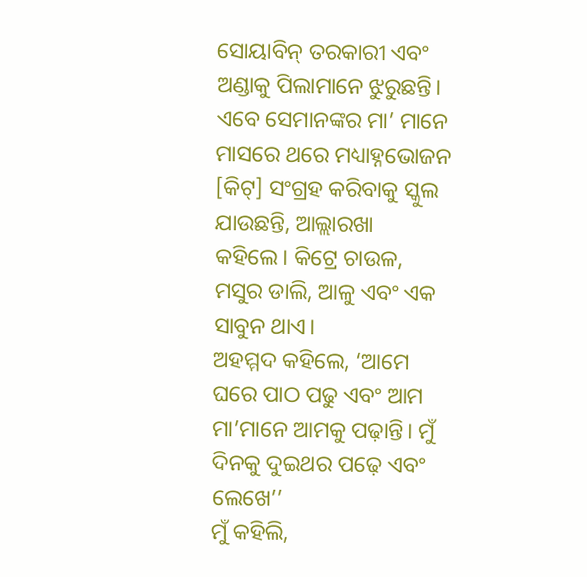ସୋୟାବିନ୍ ତରକାରୀ ଏବଂ ଅଣ୍ଡାକୁ ପିଲାମାନେ ଝୁରୁଛନ୍ତି। ଏବେ ସେମାନଙ୍କର ମା’ ମାନେ ମାସରେ ଥରେ ମଧ୍ୟାହ୍ନଭୋଜନ [କିଟ୍] ସଂଗ୍ରହ କରିବାକୁ ସ୍କୁଲ ଯାଉଛନ୍ତି, ଆଲ୍ଲାରଖା କହିଲେ। କିଟ୍ରେ ଚାଉଳ, ମସୁର ଡାଲି, ଆଳୁ ଏବଂ ଏକ ସାବୁନ ଥାଏ।
ଅହମ୍ମଦ କହିଲେ, ‘ଆମେ ଘରେ ପାଠ ପଢୁ ଏବଂ ଆମ ମା’ମାନେ ଆମକୁ ପଢ଼ାନ୍ତି। ମୁଁ ଦିନକୁ ଦୁଇଥର ପଢ଼େ ଏବଂ ଲେଖେ’’
ମୁଁ କହିଲି,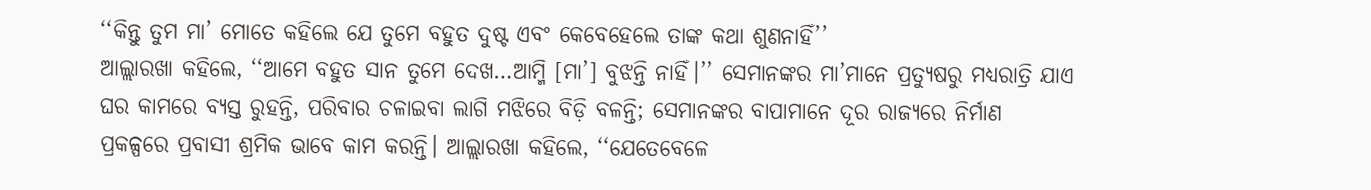‘‘କିନ୍ତୁ ତୁମ ମା’ ମୋତେ କହିଲେ ଯେ ତୁମେ ବହୁତ ଦୁଷ୍ଟ ଏବଂ କେବେହେଲେ ତାଙ୍କ କଥା ଶୁଣନାହିଁ’’
ଆଲ୍ଲାରଖା କହିଲେ, ‘‘ଆମେ ବହୁତ ସାନ ତୁମେ ଦେଖ…ଆମ୍ମି [ମା’] ବୁଝନ୍ତି ନାହିଁ।’’ ସେମାନଙ୍କର ମା’ମାନେ ପ୍ରତ୍ୟୁଷରୁ ମଧ୍ୟରାତ୍ରି ଯାଏ ଘର କାମରେ ବ୍ୟସ୍ତ ରୁହନ୍ତି, ପରିବାର ଚଳାଇବା ଲାଗି ମଝିରେ ବିଡ଼ି ବଳନ୍ତି; ସେମାନଙ୍କର ବାପାମାନେ ଦୂର ରାଜ୍ୟରେ ନିର୍ମାଣ ପ୍ରକଳ୍ପରେ ପ୍ରବାସୀ ଶ୍ରମିକ ଭାବେ କାମ କରନ୍ତି। ଆଲ୍ଲାରଖା କହିଲେ, ‘‘ଯେତେବେଳେ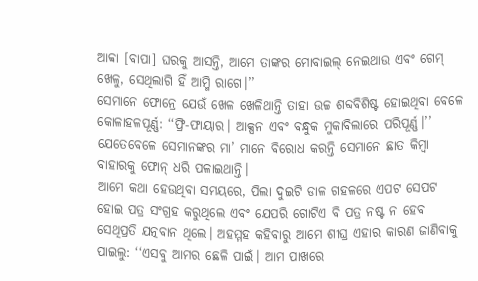ଆବ୍ବା [ବାପା] ଘରକୁ ଆସନ୍ତି, ଆମେ ତାଙ୍କର ମୋବାଇଲ୍ ନେଇଥାଉ ଏବଂ ଗେମ୍ ଖେଳୁ, ସେଥିଲାଗି ହିଁ ଆମ୍ମି ରାଗେ।’’
ସେମାନେ ଫୋନ୍ରେ ଯେଉଁ ଖେଳ ଖେଳିଥାନ୍ତି ତାହା ଉଚ୍ଚ ଶବ୍ଦବିଶିଷ୍ଟ ହୋଇଥିବା ବେଳେ କୋଳାହଳପୂର୍ଣ୍ଣ: ‘‘ଫ୍ରି-ଫାୟାର। ଆକ୍ସନ ଏବଂ ବନ୍ଧୁକ ମୁକାବିଲାରେ ପରିପୂର୍ଣ୍ଣ।’’ ଯେତେବେଳେ ସେମାନଙ୍କର ମା’ ମାନେ ବିରୋଧ କରନ୍ତି ସେମାନେ ଛାତ କିମ୍ବା ବାହାରକୁ ଫୋନ୍ ଧରି ପଳାଇଥାନ୍ତି।
ଆମେ କଥା ହେଉଥିବା ସମୟରେ, ପିଲା ଦୁଇଟି ଡାଳ ଗହଳରେ ଏପଟ ସେପଟ ହୋଇ ପତ୍ର ସଂଗ୍ରହ କରୁଥିଲେ ଏବଂ ଯେପରି ଗୋଟିଏ ବି ପତ୍ର ନଷ୍ଟ ନ ହେବ ସେଥିପ୍ରତି ଯତ୍ନବାନ ଥିଲେ। ଅହମ୍ମହ କହିବାରୁ ଆମେ ଶୀଘ୍ର ଏହାର କାରଣ ଜାଣିବାକୁ ପାଇଲୁ: ‘‘ଏସବୁ ଆମର ଛେଳି ପାଇଁ। ଆମ ପାଖରେ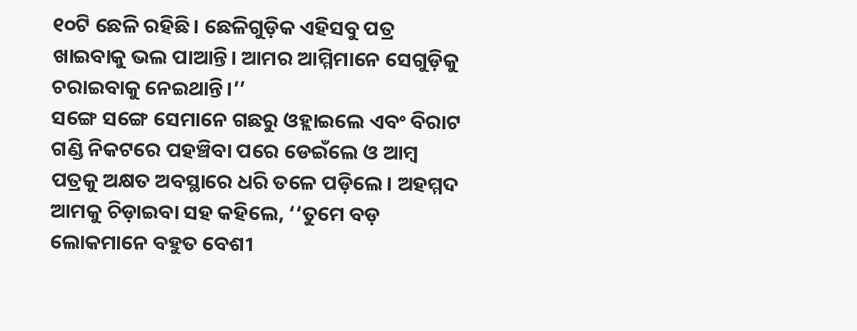୧୦ଟି ଛେଳି ରହିଛି। ଛେଳିଗୁଡ଼ିକ ଏହିସବୁ ପତ୍ର ଖାଇବାକୁ ଭଲ ପାଆନ୍ତି। ଆମର ଆମ୍ମିମାନେ ସେଗୁଡ଼ିକୁ ଚରାଇବାକୁ ନେଇଥାନ୍ତି।’’
ସଙ୍ଗେ ସଙ୍ଗେ ସେମାନେ ଗଛରୁ ଓହ୍ଲାଇଲେ ଏବଂ ବିରାଟ ଗଣ୍ଡି ନିକଟରେ ପହଞ୍ଚିବା ପରେ ଡେଇଁଲେ ଓ ଆମ୍ବ ପତ୍ରକୁ ଅକ୍ଷତ ଅବସ୍ଥାରେ ଧରି ତଳେ ପଡ଼ିଲେ। ଅହମ୍ମଦ ଆମକୁ ଚିଡ଼ାଇବା ସହ କହିଲେ, ‘‘ତୁମେ ବଡ଼ ଲୋକମାନେ ବହୁତ ବେଶୀ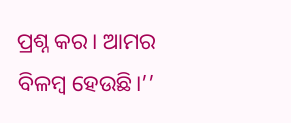ପ୍ରଶ୍ନ କର। ଆମର ବିଳମ୍ବ ହେଉଛି।’’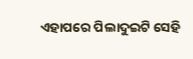ଏହାପରେ ପିଲାଦୁଇଟି ସେହି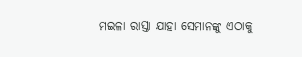ମଇଳା ରାସ୍ତା ଯାହା ସେମାନଙ୍କୁ ଏଠାକୁ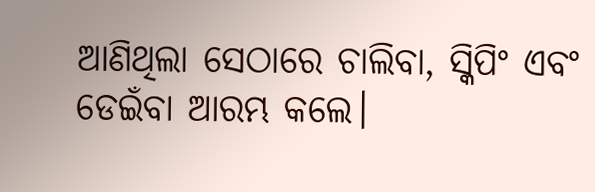ଆଣିଥିଲା ସେଠାରେ ଚାଲିବା, ସ୍କିପିଂ ଏବଂ ଡେଇଁବା ଆରମ୍ଭ କଲେ।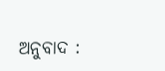ଅନୁବାଦ :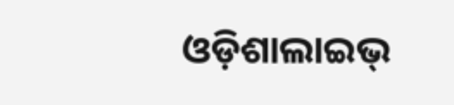ଓଡ଼ିଶାଲାଇଭ୍